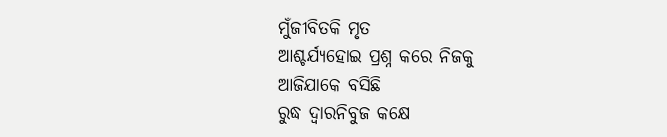ମୁଁଜୀବିତକି ମୃତ
ଆଶ୍ଚର୍ଯ୍ୟହୋଇ ପ୍ରଶ୍ନ କରେ ନିଜକୁ
ଆଜିଯାକେ ବସିଛି
ରୁଦ୍ଧ ଦ୍ୱାରନିବୁଜ କକ୍ଷେ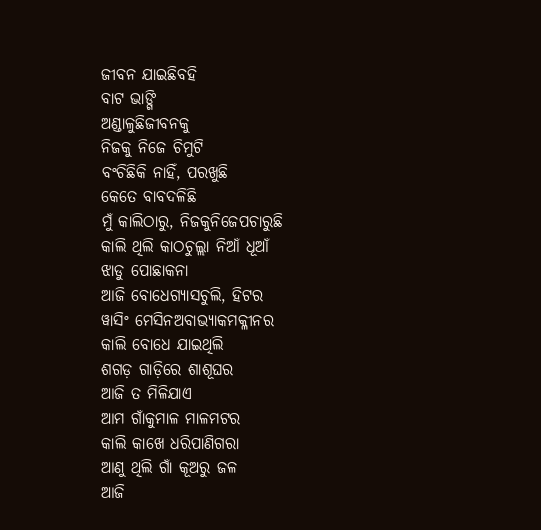ଜୀବନ ଯାଇଛିବହି
ବାଟ ଭାଙ୍ଗି
ଅଣ୍ଡାଳୁଛିଜୀବନକୁ
ନିଜକୁ ନିଜେ ଚିମୁଟି
ବଂଚିଛିକି ନାହିଁ, ପରଖୁଛି
କେତେ ବାବଦଳିଛି
ମୁଁ କାଲିଠାରୁ, ନିଜକୁନିଜେପଚାରୁଛି
କାଲି ଥିଲି କାଠଚୁଲ୍ଲା ନିଆଁ ଧୂଆଁ
ଝାଡୁ ପୋଛାକନା
ଆଜି ବୋଧେଗ୍ୟାସଚୁଲି, ହିଟର
ୱାସିଂ ମେସିନଅବାଭ୍ୟାକମକ୍ଳୀନର
କାଲି ବୋଧେ ଯାଇଥିଲି
ଶଗଡ଼ ଗାଡ଼ିରେ ଶାଶୂଘର
ଆଜି ତ ମିଳିଯାଏ
ଆମ ଗାଁକୁମାଳ ମାଳମଟର
କାଲି କାଖେ ଧରିପାଣିଗରା
ଆଣୁ ଥିଲି ଗାଁ କୂଅରୁ ଜଳ
ଆଜି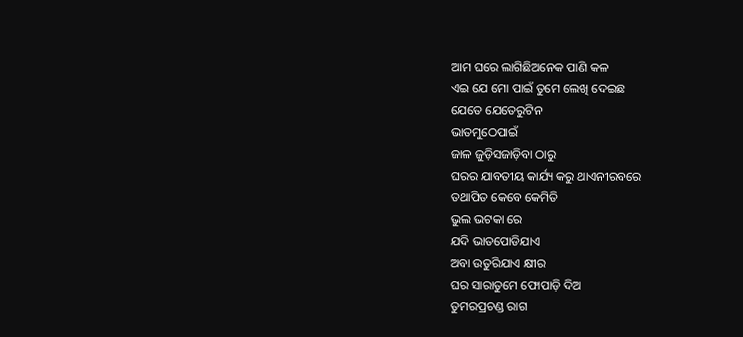ଆମ ଘରେ ଲାଗିଛିଅନେକ ପାଣି କଳ
ଏଇ ଯେ ମୋ ପାଇଁ ତୁମେ ଲେଖି ଦେଇଛ
ଯେତେ ଯେତେରୁଟିନ
ଭାତମୁଠେପାଇଁ
ଜାଳ ଜୁଡ଼ିସଜାଡ଼ିବା ଠାରୁ
ଘରର ଯାବତୀୟ କାର୍ଯ୍ୟ କରୁ ଥାଏନୀରବରେ
ତଥାପିତ କେବେ କେମିତି
ଭୁଲ ଭଟକା ରେ
ଯଦି ଭାତପୋଡିଯାଏ
ଅବା ଉତୁରିଯାଏ କ୍ଷୀର
ଘର ସାରାତୁମେ ଫୋପାଡ଼ି ଦିଅ
ତୁମରପ୍ରଚଣ୍ଡ ରାଗ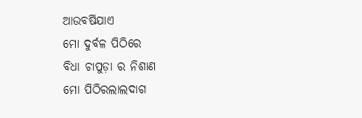ଆଉବର୍ଷିଯାଏ
ମୋ ଦୁର୍ବଳ ପିଠିରେ
ବିଧା ଚାପୁଡ଼ା ର ନିଶାଣ
ମୋ ପିଠିରଲାଲଦାଗ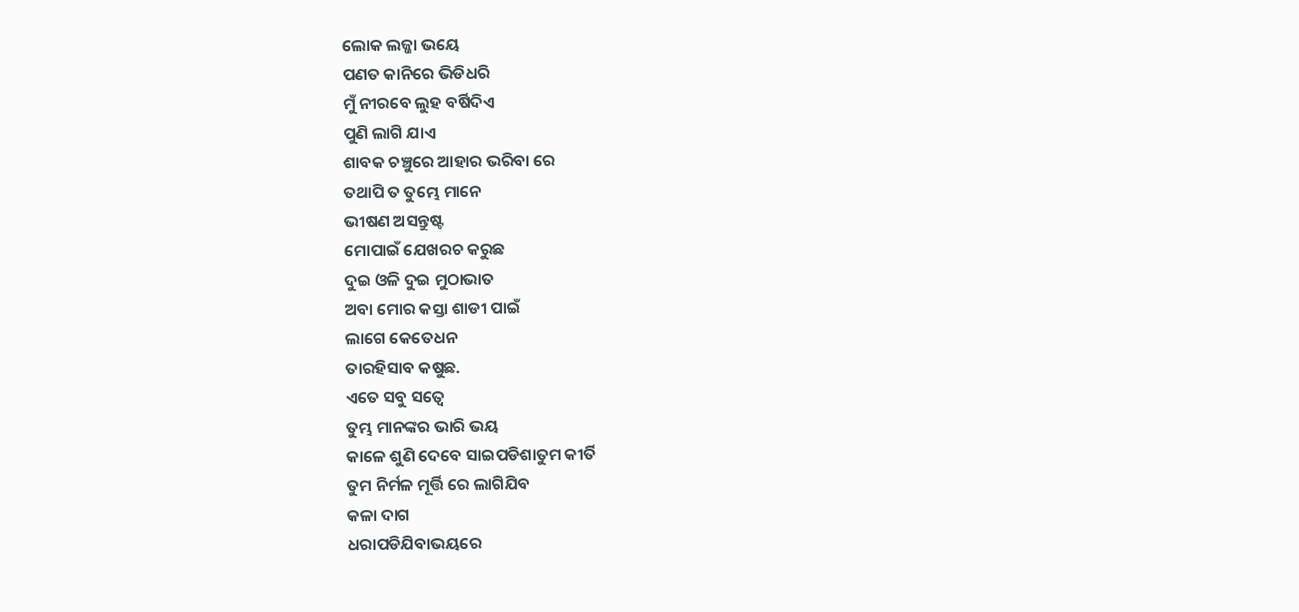ଲୋକ ଲଜ୍ଜା ଭୟେ
ପଣତ କାନିରେ ଭିଡିଧରି
ମୁଁ ନୀରବେ ଲୁହ ବର୍ଷିଦିଏ
ପୁଣି ଲାଗି ଯାଏ
ଶାବକ ଚଞ୍ଚୁରେ ଆହାର ଭରିବା ରେ
ତଥାପି ତ ତୁମ୍ଭେ ମାନେ
ଭୀଷଣ ଅସନ୍ତୁଷ୍ଟ
ମୋପାଇଁ ଯେଖରଚ କରୁଛ
ଦୁଇ ଓଳି ଦୁଇ ମୁଠାଭାତ
ଅବା ମୋର କସ୍ତା ଶାଡୀ ପାଇଁ
ଲାଗେ କେତେଧନ
ତାରହିସାବ କଷୁଛ.
ଏତେ ସବୁ ସତ୍ୱେ
ତୁମ୍ଭ ମାନଙ୍କର ଭାରି ଭୟ
କାଳେ ଶୁଣି ଦେବେ ସାଇପଡିଶାତୁମ କୀର୍ତି
ତୁମ ନିର୍ମଳ ମୂର୍ତ୍ତି ରେ ଲାଗିଯିବ
କଳା ଦାଗ
ଧରାପଡିଯିବାଭୟରେ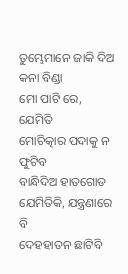ତୁମ୍ଭେମାନେ ଜାକି ଦିଅ କନା ବିଣ୍ଡା
ମୋ ପାଟି ରେ, ଯେମିତି
ମୋଚିତ୍କାର ପଦାକୁ ନ ଫୁଟିବ
ବାନ୍ଧିଦିଅ ହାତଗୋଡ
ଯେମିତିକି, ଯନ୍ତ୍ରଣାରେ ବି
ଦେହହାତନ ଛାଟିବି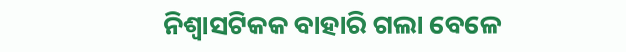ନିଶ୍ୱାସଟିକକ ବାହାରି ଗଲା ବେଳେ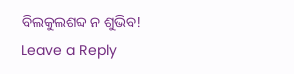ବିଲକୁଲଶବ୍ଦ ନ ଶୁଭିବ!
Leave a Reply